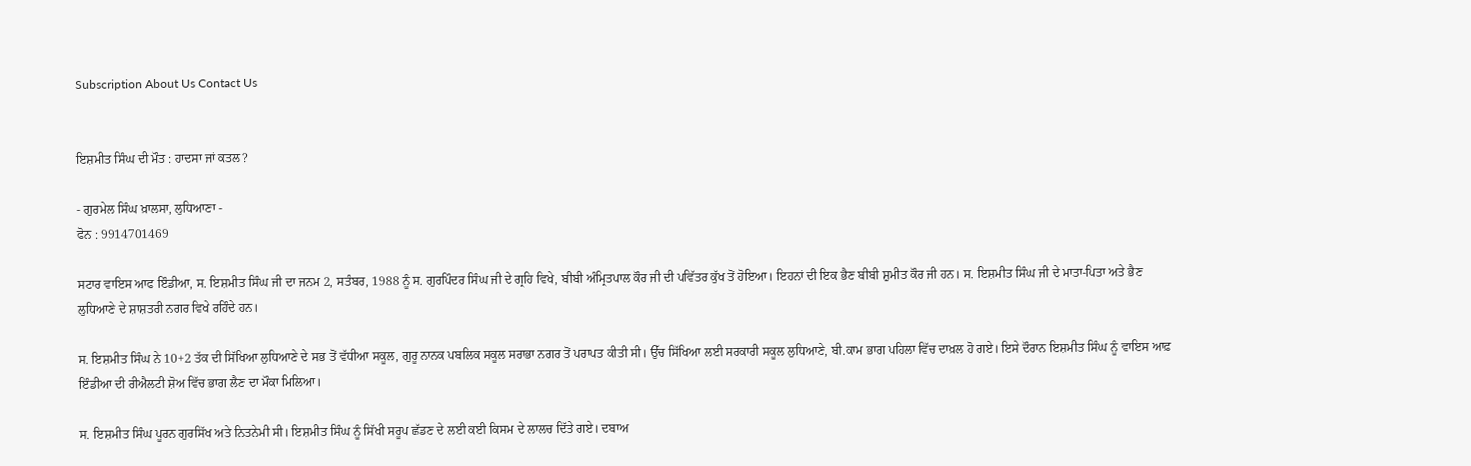Subscription About Us Contact Us


ਇਸ਼ਮੀਤ ਸਿੰਘ ਦੀ ਮੌਤ : ਹਾਦਸਾ ਜਾਂ ਕਤਲ?

- ਗੁਰਮੇਲ ਸਿੰਘ ਖ਼ਾਲਸਾ, ਲੁਧਿਆਣਾ -
ਫੋਨ : 9914701469

ਸਟਾਰ ਵਾਇਸ ਆਫ ਇੰਡੀਆ, ਸ. ਇਸ਼ਮੀਤ ਸਿੰਘ ਜੀ ਦਾ ਜਨਮ 2, ਸਤੰਬਰ, 1988 ਨੂੰ ਸ. ਗੁਰਪਿੰਦਰ ਸਿੰਘ ਜੀ ਦੇ ਗ੍ਰਹਿ ਵਿਖੇ, ਬੀਬੀ ਅੰਮ੍ਰਿਤਪਾਲ ਕੌਰ ਜੀ ਦੀ ਪਵਿੱਤਰ ਕੁੱਖ ਤੋਂ ਹੋਇਆ। ਇਹਨਾਂ ਦੀ ਇਕ ਭੈਣ ਬੀਬੀ ਸ਼ੁਮੀਤ ਕੌਰ ਜੀ ਹਨ। ਸ. ਇਸ਼ਮੀਤ ਸਿੰਘ ਜੀ ਦੇ ਮਾਤਾ-ਪਿਤਾ ਅਤੇ ਭੈਣ ਲੁਧਿਆਣੇ ਦੇ ਸ਼ਾਸ਼ਤਰੀ ਨਗਰ ਵਿਖੇ ਰਹਿੰਦੇ ਹਨ।

ਸ. ਇਸ਼ਮੀਤ ਸਿੰਘ ਨੇ 10+2 ਤੱਕ ਦੀ ਸਿੱਖਿਆ ਲੁਧਿਆਣੇ ਦੇ ਸਭ ਤੋਂ ਵੱਧੀਆ ਸਕੂਲ, ਗੁਰੂ ਨਾਨਕ ਪਬਲਿਕ ਸਕੂਲ ਸਰਾਭਾ ਨਗਰ ਤੋਂ ਪਰਾਪਤ ਕੀਤੀ ਸੀ। ਉੱਚ ਸਿੱਖਿਆ ਲਈ ਸਰਕਾਰੀ ਸਕੂਲ ਲੁਧਿਆਣੇ, ਬੀ.ਕਾਮ ਭਾਗ ਪਹਿਲਾ ਵਿੱਚ ਦਾਖ਼ਲ ਹੋ ਗਏ। ਇਸੇ ਦੌਰਾਨ ਇਸ਼ਮੀਤ ਸਿੰਘ ਨੂੰ ਵਾਇਸ ਆਫ਼ ਇੰਡੀਆ ਦੀ ਰੀਐਲਟੀ ਸ਼ੋਅ ਵਿੱਚ ਭਾਗ ਲੈਣ ਦਾ ਮੌਕਾ ਮਿਲਿਆ।

ਸ. ਇਸ਼ਮੀਤ ਸਿੰਘ ਪੂਰਨ ਗੁਰਸਿੱਖ ਅਤੇ ਨਿਤਨੇਮੀ ਸੀ। ਇਸ਼ਮੀਤ ਸਿੰਘ ਨੂੰ ਸਿੱਖੀ ਸਰੂਪ ਛੱਡਣ ਦੇ ਲਈ ਕਈ ਕਿਸਮ ਦੇ ਲਾਲਚ ਦਿੱਤੇ ਗਏ। ਦਬਾਅ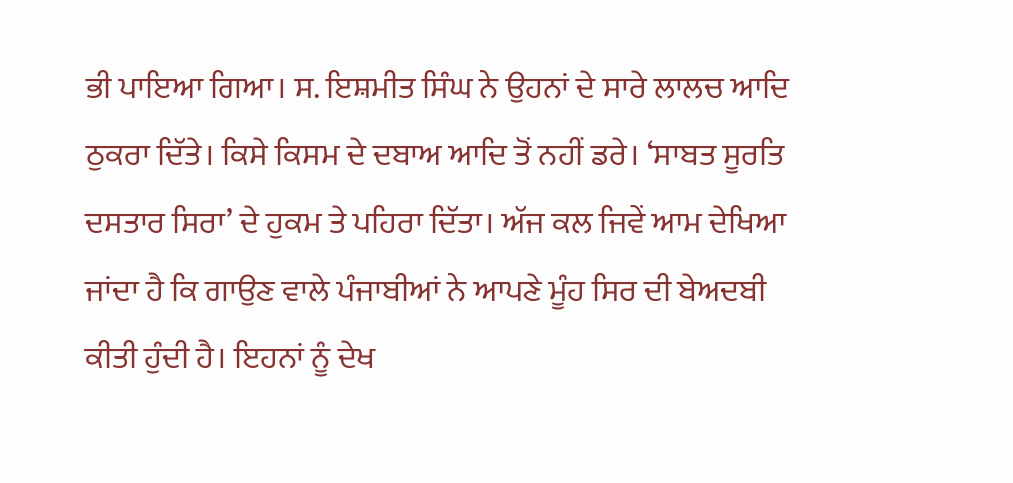ਭੀ ਪਾਇਆ ਗਿਆ। ਸ. ਇਸ਼ਮੀਤ ਸਿੰਘ ਨੇ ਉਹਨਾਂ ਦੇ ਸਾਰੇ ਲਾਲਚ ਆਦਿ ਠੁਕਰਾ ਦਿੱਤੇ। ਕਿਸੇ ਕਿਸਮ ਦੇ ਦਬਾਅ ਆਦਿ ਤੋਂ ਨਹੀਂ ਡਰੇ। ‘ਸਾਬਤ ਸੂਰਤਿ ਦਸਤਾਰ ਸਿਰਾ’ ਦੇ ਹੁਕਮ ਤੇ ਪਹਿਰਾ ਦਿੱਤਾ। ਅੱਜ ਕਲ ਜਿਵੇਂ ਆਮ ਦੇਖਿਆ ਜਾਂਦਾ ਹੈ ਕਿ ਗਾਉਣ ਵਾਲੇ ਪੰਜਾਬੀਆਂ ਨੇ ਆਪਣੇ ਮੂੰਹ ਸਿਰ ਦੀ ਬੇਅਦਬੀ ਕੀਤੀ ਹੁੰਦੀ ਹੈ। ਇਹਨਾਂ ਨੂੰ ਦੇਖ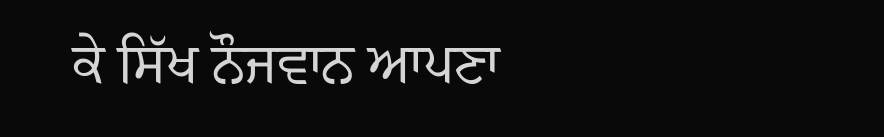ਕੇ ਸਿੱਖ ਨੌਜਵਾਨ ਆਪਣਾ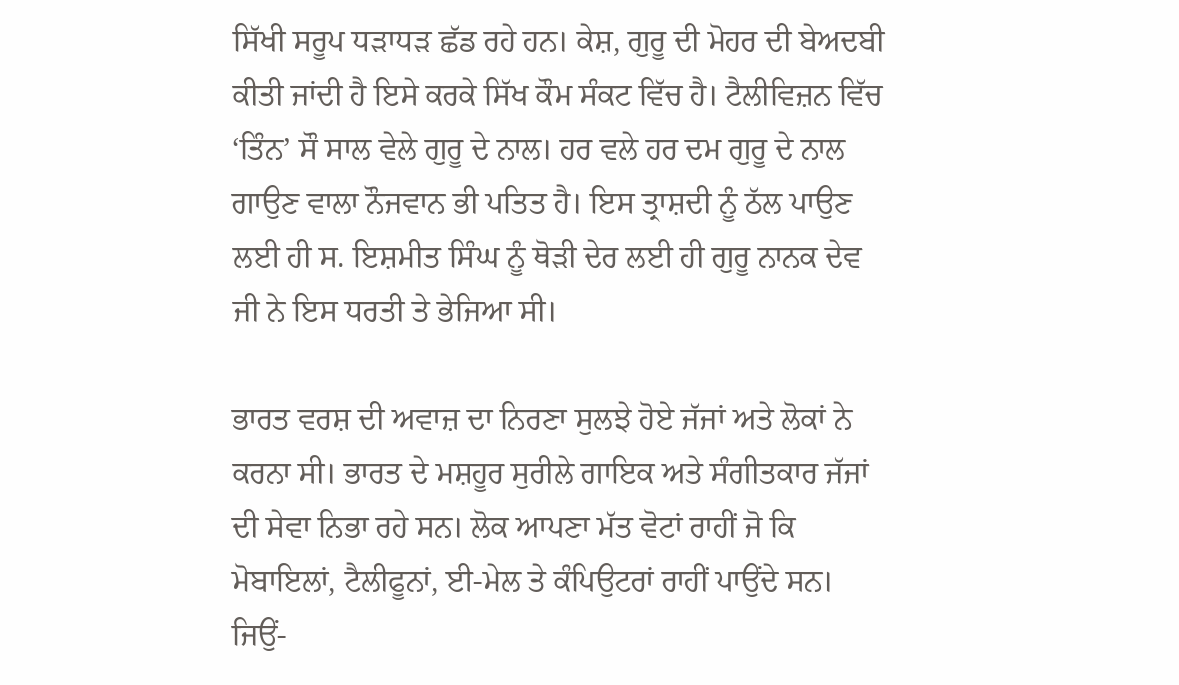ਸਿੱਖੀ ਸਰੂਪ ਧੜਾਧੜ ਛੱਡ ਰਹੇ ਹਨ। ਕੇਸ਼, ਗੁਰੂ ਦੀ ਮੋਹਰ ਦੀ ਬੇਅਦਬੀ ਕੀਤੀ ਜਾਂਦੀ ਹੈ ਇਸੇ ਕਰਕੇ ਸਿੱਖ ਕੌਮ ਸੰਕਟ ਵਿੱਚ ਹੈ। ਟੈਲੀਵਿਜ਼ਨ ਵਿੱਚ ‘ਤਿੰਨ’ ਸੌ ਸਾਲ ਵੇਲੇ ਗੁਰੂ ਦੇ ਨਾਲ। ਹਰ ਵਲੇ ਹਰ ਦਮ ਗੁਰੂ ਦੇ ਨਾਲ ਗਾਉਣ ਵਾਲਾ ਨੌਜਵਾਨ ਭੀ ਪਤਿਤ ਹੈ। ਇਸ ਤ੍ਰਾਸ਼ਦੀ ਨੂੰ ਠੱਲ ਪਾਉਣ ਲਈ ਹੀ ਸ. ਇਸ਼ਮੀਤ ਸਿੰਘ ਨੂੰ ਥੋੜੀ ਦੇਰ ਲਈ ਹੀ ਗੁਰੂ ਨਾਨਕ ਦੇਵ ਜੀ ਨੇ ਇਸ ਧਰਤੀ ਤੇ ਭੇਜਿਆ ਸੀ।

ਭਾਰਤ ਵਰਸ਼ ਦੀ ਅਵਾਜ਼ ਦਾ ਨਿਰਣਾ ਸੁਲਝੇ ਹੋਏ ਜੱਜਾਂ ਅਤੇ ਲੋਕਾਂ ਨੇ ਕਰਨਾ ਸੀ। ਭਾਰਤ ਦੇ ਮਸ਼ਹੂਰ ਸੁਰੀਲੇ ਗਾਇਕ ਅਤੇ ਸੰਗੀਤਕਾਰ ਜੱਜਾਂ ਦੀ ਸੇਵਾ ਨਿਭਾ ਰਹੇ ਸਨ। ਲੋਕ ਆਪਣਾ ਮੱਤ ਵੋਟਾਂ ਰਾਹੀਂ ਜੋ ਕਿ ਮੋਬਾਇਲਾਂ, ਟੈਲੀਫੂਨਾਂ, ਈ-ਮੇਲ ਤੇ ਕੰਪਿਉਟਰਾਂ ਰਾਹੀਂ ਪਾਉਂਦੇ ਸਨ। ਜਿਉਂ-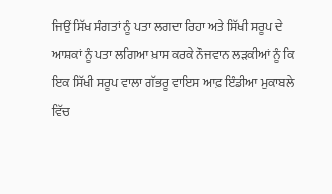ਜਿਉਂ ਸਿੱਖ ਸੰਗਤਾਂ ਨੂੰ ਪਤਾ ਲਗਦਾ ਰਿਹਾ ਅਤੇ ਸਿੱਖੀ ਸਰੂਪ ਦੇ ਆਸ਼ਕਾਂ ਨੂੰ ਪਤਾ ਲਗਿਆ ਖ਼ਾਸ ਕਰਕੇ ਨੌਜਵਾਨ ਲੜਕੀਆਂ ਨੂੰ ਕਿ ਇਕ ਸਿੱਖੀ ਸਰੂਪ ਵਾਲਾ ਗੱਭਰੂ ਵਾਇਸ ਆਫ਼ ਇੰਡੀਆ ਮੁਕਾਬਲੇ ਵਿੱਚ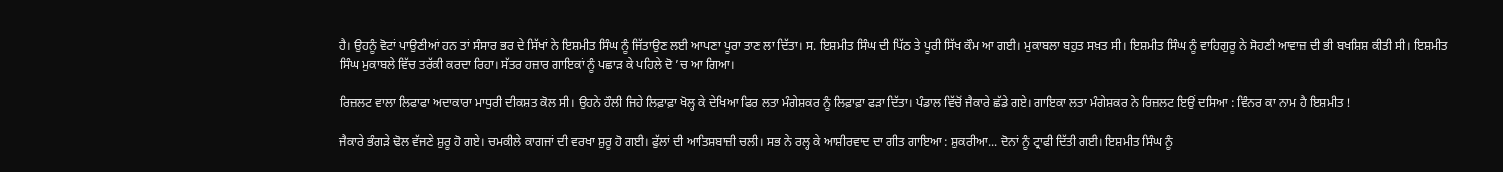ਹੈ। ਉਹਨੂੰ ਵੋਟਾਂ ਪਾਉਣੀਆਂ ਹਨ ਤਾਂ ਸੰਸਾਰ ਭਰ ਦੇ ਸਿੱਖਾਂ ਨੇ ਇਸ਼ਮੀਤ ਸਿੰਘ ਨੂੰ ਜਿੱਤਾਉਣ ਲਈ ਆਪਣਾ ਪੂਰਾ ਤਾਣ ਲਾ ਦਿੱਤਾ। ਸ. ਇਸ਼ਮੀਤ ਸਿੰਘ ਦੀ ਪਿੱਠ ਤੇ ਪੂਰੀ ਸਿੱਖ ਕੌਮ ਆ ਗਈ। ਮੁਕਾਬਲਾ ਬਹੁਤ ਸਖ਼ਤ ਸੀ। ਇਸ਼ਮੀਤ ਸਿੰਘ ਨੂੰ ਵਾਹਿਗੁਰੂ ਨੇ ਸੋਹਣੀ ਆਵਾਜ਼ ਦੀ ਭੀ ਬਖਸ਼ਿਸ਼ ਕੀਤੀ ਸੀ। ਇਸ਼ਮੀਤ ਸਿੰਘ ਮੁਕਾਬਲੇ ਵਿੱਚ ਤਰੱਕੀ ਕਰਦਾ ਰਿਹਾ। ਸੱਤਰ ਹਜ਼ਾਰ ਗਾਇਕਾਂ ਨੂੰ ਪਛਾੜ ਕੇ ਪਹਿਲੇ ਦੋ ’ਚ ਆ ਗਿਆ।

ਰਿਜ਼ਲਟ ਵਾਲਾ ਲਿਫਾਫਾ ਅਦਾਕਾਰਾ ਮਾਧੁਰੀ ਦੀਕਸ਼ਤ ਕੋਲ ਸੀ। ਉਹਨੇ ਹੌਲੀ ਜਿਹੇ ਲਿਫ਼ਾਫ਼ਾ ਖੋਲ੍ਹ ਕੇ ਦੇਖਿਆ ਫਿਰ ਲਤਾ ਮੰਗੇਸ਼ਕਰ ਨੂੰ ਲਿਫ਼ਾਫ਼ਾ ਫੜਾ ਦਿੱਤਾ। ਪੰਡਾਲ ਵਿੱਚੋਂ ਜੈਕਾਰੇ ਛੱਡੇ ਗਏ। ਗਾਇਕਾ ਲਤਾ ਮੰਗੇਸ਼ਕਰ ਨੇ ਰਿਜ਼ਲਟ ਇਉਂ ਦਸਿਆ : ਵਿੰਨਰ ਕਾ ਨਾਮ ਹੈ ਇਸ਼ਮੀਤ !

ਜੈਕਾਰੇ ਭੰਗੜੇ ਢੋਲ ਵੱਜਣੇ ਸ਼ੁਰੂ ਹੋ ਗਏ। ਚਮਕੀਲੇ ਕਾਗਜਾਂ ਦੀ ਵਰਖਾ ਸ਼ੁਰੂ ਹੋ ਗਈ। ਫੁੱਲਾਂ ਦੀ ਆਤਿਸ਼ਬਾਜ਼ੀ ਚਲੀ। ਸਭ ਨੇ ਰਲ੍ਹ ਕੇ ਆਸ਼ੀਰਵਾਦ ਦਾ ਗੀਤ ਗਾਇਆ : ਸ਼ੁਕਰੀਆ... ਦੋਨਾਂ ਨੂੰ ਟ੍ਰਾਫੀ ਦਿੱਤੀ ਗਈ। ਇਸ਼ਮੀਤ ਸਿੰਘ ਨੂੰ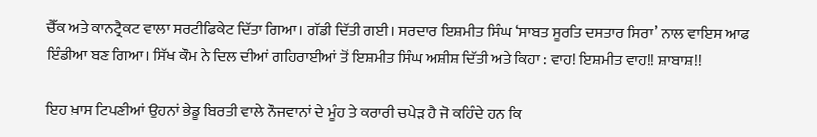ਚੈੱਕ ਅਤੇ ਕਾਨਟ੍ਰੈਕਟ ਵਾਲਾ ਸਰਟੀਫਿਕੇਟ ਦਿੱਤਾ ਗਿਆ। ਗੱਡੀ ਦਿੱਤੀ ਗਈ। ਸਰਦਾਰ ਇਸ਼ਮੀਤ ਸਿੰਘ ‘ਸਾਬਤ ਸੂਰਤਿ ਦਸਤਾਰ ਸਿਰਾ’ ਨਾਲ ਵਾਇਸ ਆਫ ਇੰਡੀਆ ਬਣ ਗਿਆ। ਸਿੱਖ ਕੌਮ ਨੇ ਦਿਲ ਦੀਆਂ ਗਹਿਰਾਈਆਂ ਤੋਂ ਇਸ਼ਮੀਤ ਸਿੰਘ ਅਸ਼ੀਸ਼ ਦਿੱਤੀ ਅਤੇ ਕਿਹਾ : ਵਾਹ! ਇਸ਼ਮੀਤ ਵਾਹ!! ਸ਼ਾਬਾਸ਼!!

ਇਹ ਖ਼ਾਸ ਟਿਪਣੀਆਂ ਉਹਨਾਂ ਭੇਡੂ ਬਿਰਤੀ ਵਾਲੇ ਨੌਜਵਾਨਾਂ ਦੇ ਮੂੰਹ ਤੇ ਕਰਾਰੀ ਚਪੇੜ ਹੈ ਜੋ ਕਹਿੰਦੇ ਹਨ ਕਿ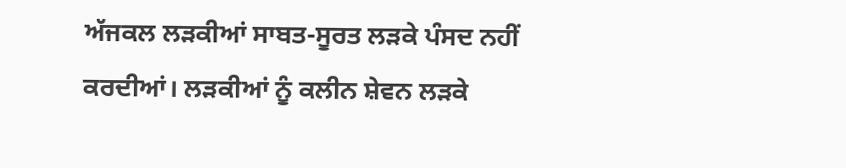ਅੱਜਕਲ ਲੜਕੀਆਂ ਸਾਬਤ-ਸੂਰਤ ਲੜਕੇ ਪੰਸਦ ਨਹੀਂ ਕਰਦੀਆਂ। ਲੜਕੀਆਂ ਨੂੰ ਕਲੀਨ ਸ਼ੇਵਨ ਲੜਕੇ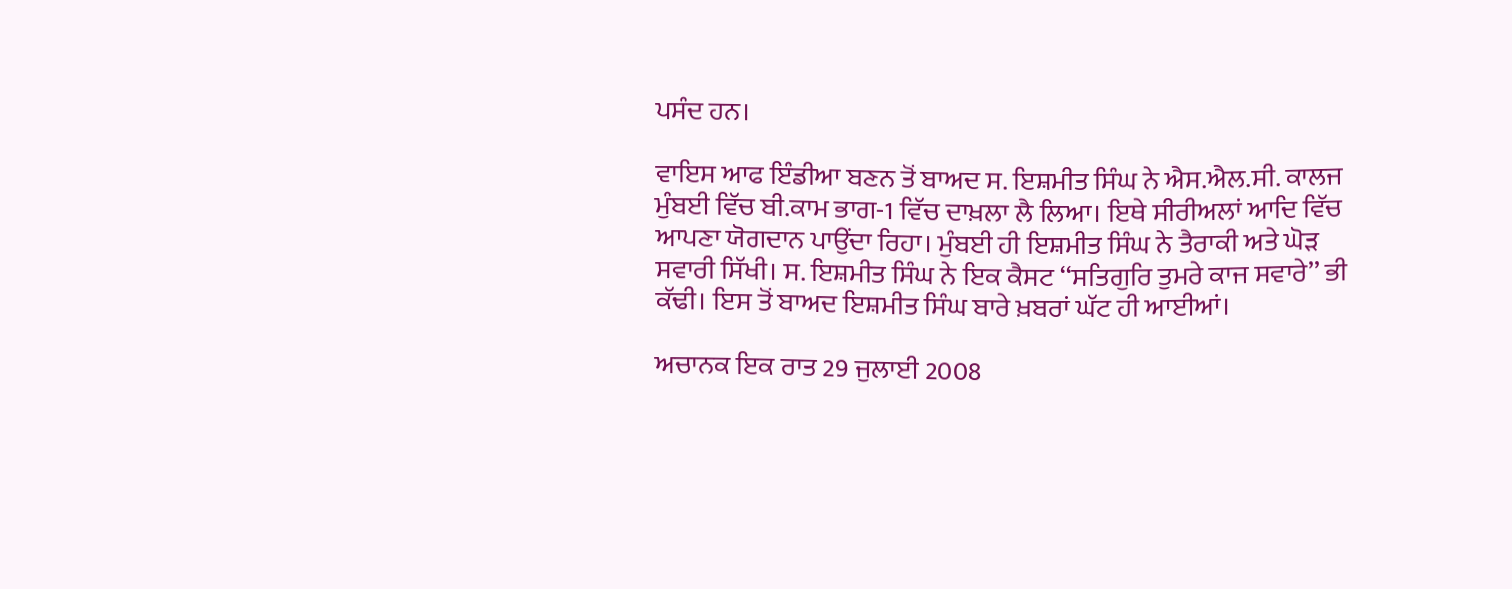ਪਸੰਦ ਹਨ।

ਵਾਇਸ ਆਫ ਇੰਡੀਆ ਬਣਨ ਤੋਂ ਬਾਅਦ ਸ. ਇਸ਼ਮੀਤ ਸਿੰਘ ਨੇ ਐਸ.ਐਲ.ਸੀ. ਕਾਲਜ ਮੁੰਬਈ ਵਿੱਚ ਬੀ.ਕਾਮ ਭਾਗ-1 ਵਿੱਚ ਦਾਖ਼ਲਾ ਲੈ ਲਿਆ। ਇਥੇ ਸੀਰੀਅਲਾਂ ਆਦਿ ਵਿੱਚ ਆਪਣਾ ਯੋਗਦਾਨ ਪਾਉਂਦਾ ਰਿਹਾ। ਮੁੰਬਈ ਹੀ ਇਸ਼ਮੀਤ ਸਿੰਘ ਨੇ ਤੈਰਾਕੀ ਅਤੇ ਘੋੜ ਸਵਾਰੀ ਸਿੱਖੀ। ਸ. ਇਸ਼ਮੀਤ ਸਿੰਘ ਨੇ ਇਕ ਕੈਸਟ ‘‘ਸਤਿਗੁਰਿ ਤੁਮਰੇ ਕਾਜ ਸਵਾਰੇ’’ ਭੀ ਕੱਢੀ। ਇਸ ਤੋਂ ਬਾਅਦ ਇਸ਼ਮੀਤ ਸਿੰਘ ਬਾਰੇ ਖ਼ਬਰਾਂ ਘੱਟ ਹੀ ਆਈਆਂ।

ਅਚਾਨਕ ਇਕ ਰਾਤ 29 ਜੁਲਾਈ 2008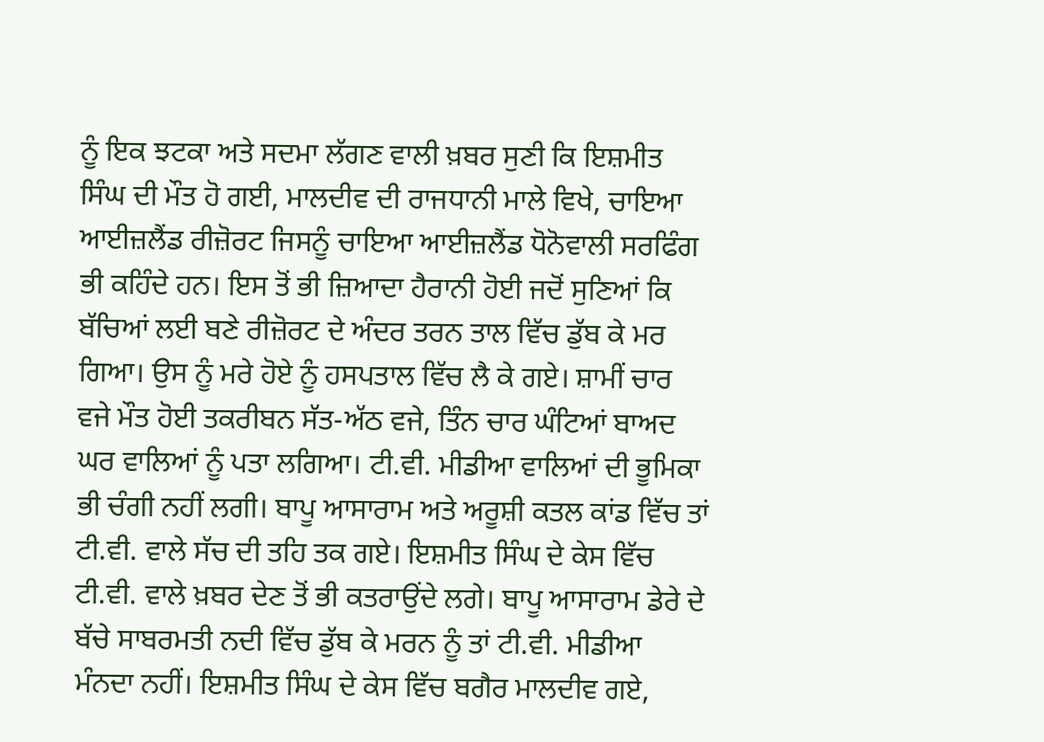ਨੂੰ ਇਕ ਝਟਕਾ ਅਤੇ ਸਦਮਾ ਲੱਗਣ ਵਾਲੀ ਖ਼ਬਰ ਸੁਣੀ ਕਿ ਇਸ਼ਮੀਤ ਸਿੰਘ ਦੀ ਮੌਤ ਹੋ ਗਈ, ਮਾਲਦੀਵ ਦੀ ਰਾਜਧਾਨੀ ਮਾਲੇ ਵਿਖੇ, ਚਾਇਆ ਆਈਜ਼ਲੈਂਡ ਰੀਜ਼ੋਰਟ ਜਿਸਨੂੰ ਚਾਇਆ ਆਈਜ਼ਲੈਂਡ ਧੋਨੋਵਾਲੀ ਸਰਫਿੰਗ ਭੀ ਕਹਿੰਦੇ ਹਨ। ਇਸ ਤੋਂ ਭੀ ਜ਼ਿਆਦਾ ਹੈਰਾਨੀ ਹੋਈ ਜਦੋਂ ਸੁਣਿਆਂ ਕਿ ਬੱਚਿਆਂ ਲਈ ਬਣੇ ਰੀਜ਼ੋਰਟ ਦੇ ਅੰਦਰ ਤਰਨ ਤਾਲ ਵਿੱਚ ਡੁੱਬ ਕੇ ਮਰ ਗਿਆ। ਉਸ ਨੂੰ ਮਰੇ ਹੋਏ ਨੂੰ ਹਸਪਤਾਲ ਵਿੱਚ ਲੈ ਕੇ ਗਏ। ਸ਼ਾਮੀਂ ਚਾਰ ਵਜੇ ਮੌਤ ਹੋਈ ਤਕਰੀਬਨ ਸੱਤ-ਅੱਠ ਵਜੇ, ਤਿੰਨ ਚਾਰ ਘੰਟਿਆਂ ਬਾਅਦ ਘਰ ਵਾਲਿਆਂ ਨੂੰ ਪਤਾ ਲਗਿਆ। ਟੀ.ਵੀ. ਮੀਡੀਆ ਵਾਲਿਆਂ ਦੀ ਭੂਮਿਕਾ ਭੀ ਚੰਗੀ ਨਹੀਂ ਲਗੀ। ਬਾਪੂ ਆਸਾਰਾਮ ਅਤੇ ਅਰੂਸ਼ੀ ਕਤਲ ਕਾਂਡ ਵਿੱਚ ਤਾਂ ਟੀ.ਵੀ. ਵਾਲੇ ਸੱਚ ਦੀ ਤਹਿ ਤਕ ਗਏ। ਇਸ਼ਮੀਤ ਸਿੰਘ ਦੇ ਕੇਸ ਵਿੱਚ ਟੀ.ਵੀ. ਵਾਲੇ ਖ਼ਬਰ ਦੇਣ ਤੋਂ ਭੀ ਕਤਰਾਉਂਦੇ ਲਗੇ। ਬਾਪੂ ਆਸਾਰਾਮ ਡੇਰੇ ਦੇ ਬੱਚੇ ਸਾਬਰਮਤੀ ਨਦੀ ਵਿੱਚ ਡੁੱਬ ਕੇ ਮਰਨ ਨੂੰ ਤਾਂ ਟੀ.ਵੀ. ਮੀਡੀਆ ਮੰਨਦਾ ਨਹੀਂ। ਇਸ਼ਮੀਤ ਸਿੰਘ ਦੇ ਕੇਸ ਵਿੱਚ ਬਗੈਰ ਮਾਲਦੀਵ ਗਏ,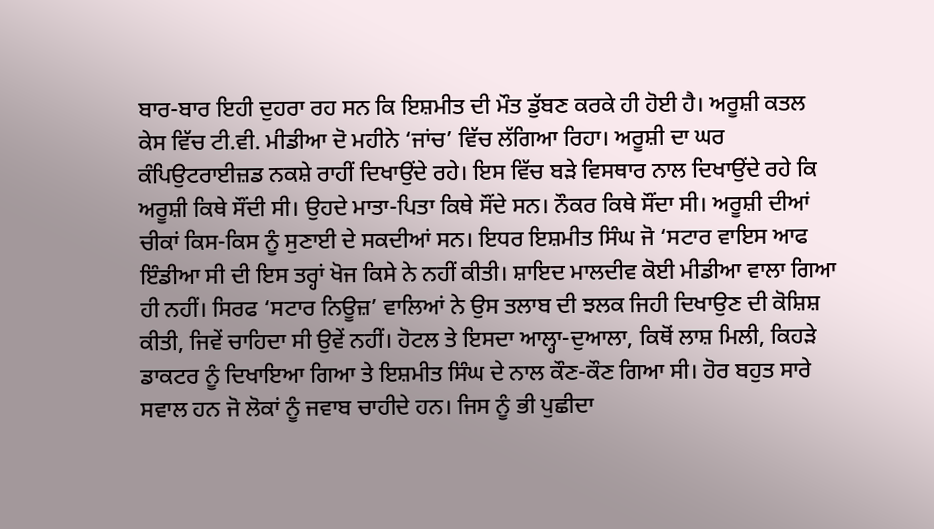ਬਾਰ-ਬਾਰ ਇਹੀ ਦੁਹਰਾ ਰਹ ਸਨ ਕਿ ਇਸ਼ਮੀਤ ਦੀ ਮੌਤ ਡੁੱਬਣ ਕਰਕੇ ਹੀ ਹੋਈ ਹੈ। ਅਰੂਸ਼ੀ ਕਤਲ ਕੇਸ ਵਿੱਚ ਟੀ.ਵੀ. ਮੀਡੀਆ ਦੋ ਮਹੀਨੇ ‘ਜਾਂਚ’ ਵਿੱਚ ਲੱਗਿਆ ਰਿਹਾ। ਅਰੂਸ਼ੀ ਦਾ ਘਰ ਕੰਪਿਉਟਰਾਈਜ਼ਡ ਨਕਸ਼ੇ ਰਾਹੀਂ ਦਿਖਾਉਂਦੇ ਰਹੇ। ਇਸ ਵਿੱਚ ਬੜੇ ਵਿਸਥਾਰ ਨਾਲ ਦਿਖਾਉਂਦੇ ਰਹੇ ਕਿ ਅਰੂਸ਼ੀ ਕਿਥੇ ਸੌਂਦੀ ਸੀ। ਉਹਦੇ ਮਾਤਾ-ਪਿਤਾ ਕਿਥੇ ਸੌਂਦੇ ਸਨ। ਨੌਕਰ ਕਿਥੇ ਸੌਂਦਾ ਸੀ। ਅਰੂਸ਼ੀ ਦੀਆਂ ਚੀਕਾਂ ਕਿਸ-ਕਿਸ ਨੂੰ ਸੁਣਾਈ ਦੇ ਸਕਦੀਆਂ ਸਨ। ਇਧਰ ਇਸ਼ਮੀਤ ਸਿੰਘ ਜੋ ‘ਸਟਾਰ ਵਾਇਸ ਆਫ ਇੰਡੀਆ ਸੀ ਦੀ ਇਸ ਤਰ੍ਹਾਂ ਖੋਜ ਕਿਸੇ ਨੇ ਨਹੀਂ ਕੀਤੀ। ਸ਼ਾਇਦ ਮਾਲਦੀਵ ਕੋਈ ਮੀਡੀਆ ਵਾਲਾ ਗਿਆ ਹੀ ਨਹੀਂ। ਸਿਰਫ ‘ਸਟਾਰ ਨਿਊਜ਼’ ਵਾਲਿਆਂ ਨੇ ਉਸ ਤਲਾਬ ਦੀ ਝਲਕ ਜਿਹੀ ਦਿਖਾਉਣ ਦੀ ਕੋਸ਼ਿਸ਼ ਕੀਤੀ, ਜਿਵੇਂ ਚਾਹਿਦਾ ਸੀ ਉਵੇਂ ਨਹੀਂ। ਹੋਟਲ ਤੇ ਇਸਦਾ ਆਲ੍ਹਾ-ਦੁਆਲਾ, ਕਿਥੋਂ ਲਾਸ਼ ਮਿਲੀ, ਕਿਹੜੇ ਡਾਕਟਰ ਨੂੰ ਦਿਖਾਇਆ ਗਿਆ ਤੇ ਇਸ਼ਮੀਤ ਸਿੰਘ ਦੇ ਨਾਲ ਕੌਣ-ਕੌਣ ਗਿਆ ਸੀ। ਹੋਰ ਬਹੁਤ ਸਾਰੇ ਸਵਾਲ ਹਨ ਜੋ ਲੋਕਾਂ ਨੂੰ ਜਵਾਬ ਚਾਹੀਦੇ ਹਨ। ਜਿਸ ਨੂੰ ਭੀ ਪੁਛੀਦਾ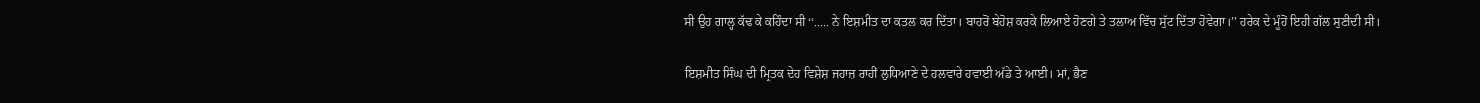ਸੀ ਉਹ ਗਾਲ੍ਹ ਕੱਢ ਕੇ ਕਹਿੰਦਾ ਸੀ ‘‘..... ਨੇ ਇਸ਼ਮੀਤ ਦਾ ਕਤਲ ਕਰ ਦਿੱਤਾ। ਬਾਹਰੋਂ ਬੇਹੋਸ਼ ਕਰਕੇ ਲਿਆਏ ਹੋਣਗੇ ਤੇ ਤਲਾਅ ਵਿੱਚ ਸੁੱਟ ਦਿੱਤਾ ਹੋਵੇਗਾ।’’ ਹਰੇਕ ਦੇ ਮੂੰਹੋਂ ਇਹੀ ਗੱਲ ਸੁਣੀਦੀ ਸੀ।

ਇਸ਼ਮੀਤ ਸਿੰਘ ਦੀ ਮ੍ਰਿਤਕ ਦੇਹ ਵਿਸ਼ੇਸ਼ ਜਹਾਜ਼ ਰਾਹੀਂ ਲੁਧਿਆਣੇ ਦੇ ਹਲਵਾਰੇ ਹਵਾਈ ਅੱਡੇ ਤੇ ਆਈ। ਮਾਂ, ਭੈਣ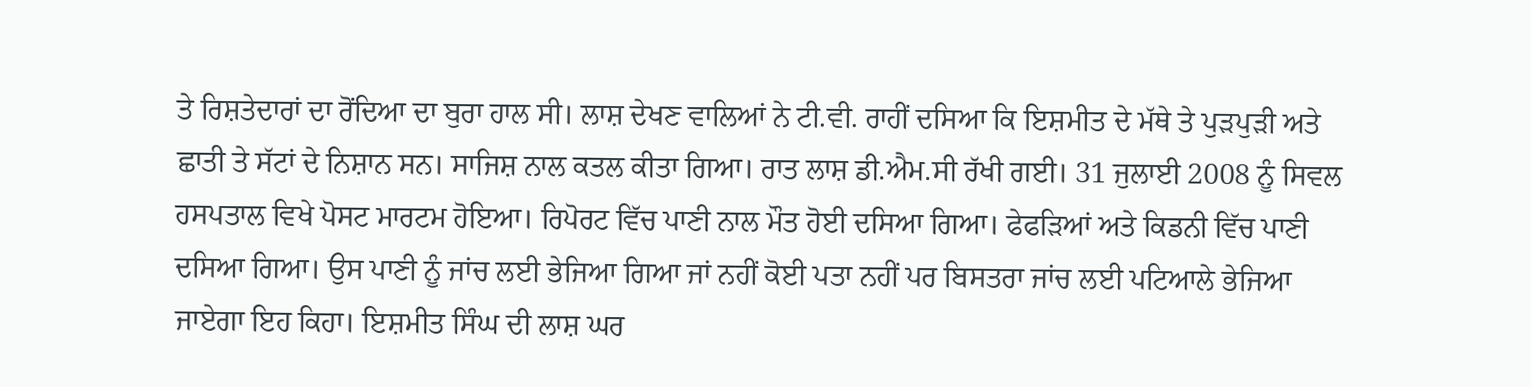ਤੇ ਰਿਸ਼ਤੇਦਾਰਾਂ ਦਾ ਰੋਂਦਿਆ ਦਾ ਬੁਰਾ ਹਾਲ ਸੀ। ਲਾਸ਼ ਦੇਖਣ ਵਾਲਿਆਂ ਨੇ ਟੀ.ਵੀ. ਰਾਹੀਂ ਦਸਿਆ ਕਿ ਇਸ਼ਮੀਤ ਦੇ ਮੱਥੇ ਤੇ ਪੁੜਪੁੜੀ ਅਤੇ ਛਾਤੀ ਤੇ ਸੱਟਾਂ ਦੇ ਨਿਸ਼ਾਨ ਸਨ। ਸਾਜਿਸ਼ ਨਾਲ ਕਤਲ ਕੀਤਾ ਗਿਆ। ਰਾਤ ਲਾਸ਼ ਡੀ.ਐਮ.ਸੀ ਰੱਖੀ ਗਈ। 31 ਜੁਲਾਈ 2008 ਨੂੰ ਸਿਵਲ ਹਸਪਤਾਲ ਵਿਖੇ ਪੋਸਟ ਮਾਰਟਮ ਹੋਇਆ। ਰਿਪੋਰਟ ਵਿੱਚ ਪਾਣੀ ਨਾਲ ਮੌਤ ਹੋਈ ਦਸਿਆ ਗਿਆ। ਫੇਫੜਿਆਂ ਅਤੇ ਕਿਡਨੀ ਵਿੱਚ ਪਾਣੀ ਦਸਿਆ ਗਿਆ। ਉਸ ਪਾਣੀ ਨੂੰ ਜਾਂਚ ਲਈ ਭੇਜਿਆ ਗਿਆ ਜਾਂ ਨਹੀਂ ਕੋਈ ਪਤਾ ਨਹੀਂ ਪਰ ਬਿਸਤਰਾ ਜਾਂਚ ਲਈ ਪਟਿਆਲੇ ਭੇਜਿਆ ਜਾਏਗਾ ਇਹ ਕਿਹਾ। ਇਸ਼ਮੀਤ ਸਿੰਘ ਦੀ ਲਾਸ਼ ਘਰ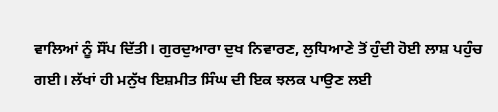ਵਾਲਿਆਂ ਨੂੰ ਸੌਂਪ ਦਿੱਤੀ। ਗੁਰਦੁਆਰਾ ਦੁਖ ਨਿਵਾਰਣ, ਲੁਧਿਆਣੇ ਤੋਂ ਹੁੰਦੀ ਹੋਈ ਲਾਸ਼ ਪਹੁੰਚ ਗਈ। ਲੱਖਾਂ ਹੀ ਮਨੁੱਖ ਇਸ਼ਮੀਤ ਸਿੰਘ ਦੀ ਇਕ ਝਲਕ ਪਾਉਣ ਲਈ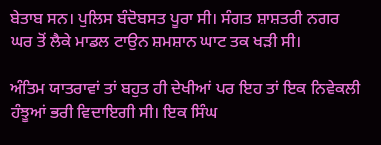ਬੇਤਾਬ ਸਨ। ਪੁਲਿਸ ਬੰਦੋਬਸਤ ਪੂਰਾ ਸੀ। ਸੰਗਤ ਸ਼ਾਸ਼ਤਰੀ ਨਗਰ ਘਰ ਤੋਂ ਲੈਕੇ ਮਾਡਲ ਟਾਉਨ ਸ਼ਮਸ਼ਾਨ ਘਾਟ ਤਕ ਖੜੀ ਸੀ।

ਅੰਤਿਮ ਯਾਤਰਾਵਾਂ ਤਾਂ ਬਹੁਤ ਹੀ ਦੇਖੀਆਂ ਪਰ ਇਹ ਤਾਂ ਇਕ ਨਿਵੇਕਲੀ ਹੰਝੂਆਂ ਭਰੀ ਵਿਦਾਇਗੀ ਸੀ। ਇਕ ਸਿੰਘ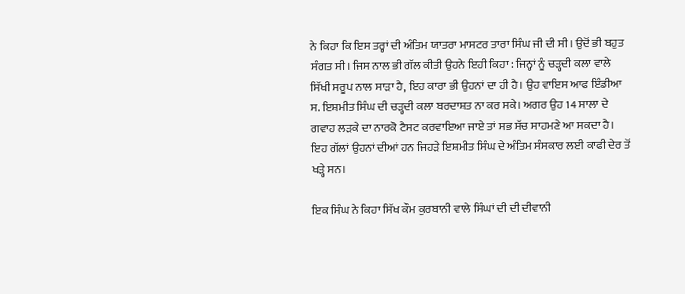ਨੇ ਕਿਹਾ ਕਿ ਇਸ ਤਰ੍ਹਾਂ ਦੀ ਅੰਤਿਮ ਯਾਤਰਾ ਮਾਸਟਰ ਤਾਰਾ ਸਿੰਘ ਜੀ ਦੀ ਸੀ। ਉਦੋਂ ਭੀ ਬਹੁਤ ਸੰਗਤ ਸੀ। ਜਿਸ ਨਾਲ ਭੀ ਗੱਲ ਕੀਤੀ ਉਹਨੇ ਇਹੀ ਕਿਹਾ : ਜਿਨ੍ਹਾਂ ਨੂੰ ਚੜ੍ਹਦੀ ਕਲਾ ਵਾਲੇ ਸਿੱਖੀ ਸਰੂਪ ਨਾਲ ਸਾੜਾ ਹੈ, ਇਹ ਕਾਰਾ ਭੀ ਉਹਨਾਂ ਦਾ ਹੀ ਹੈ। ਉਹ ਵਾਇਸ ਆਫ ਇੰਡੀਆ ਸ. ਇਸ਼ਮੀਤ ਸਿੰਘ ਦੀ ਚੜ੍ਹਦੀ ਕਲਾ ਬਰਦਾਸ਼ਤ ਨਾ ਕਰ ਸਕੇ। ਅਗਰ ਉਹ 14 ਸਾਲਾ ਦੇ ਗਵਾਹ ਲੜਕੇ ਦਾ ਨਾਰਕੋ ਟੈਸਟ ਕਰਵਾਇਆ ਜਾਏ ਤਾਂ ਸਭ ਸੱਚ ਸਾਹਮਣੇ ਆ ਸਕਦਾ ਹੈ। ਇਹ ਗੱਲਾਂ ਉਹਨਾਂ ਦੀਆਂ ਹਨ ਜਿਹੜੇ ਇਸ਼ਮੀਤ ਸਿੰਘ ਦੇ ਅੰਤਿਮ ਸੰਸਕਾਰ ਲਈ ਕਾਫੀ ਦੇਰ ਤੋਂ ਖੜ੍ਹੇ ਸਨ।

ਇਕ ਸਿੰਘ ਨੇ ਕਿਹਾ ਸਿੱਖ ਕੌਮ ਕੁਰਬਾਨੀ ਵਾਲੇ ਸਿੰਘਾਂ ਦੀ ਦੀ ਦੀਵਾਨੀ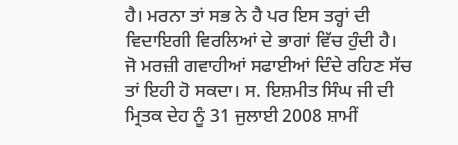ਹੈ। ਮਰਨਾ ਤਾਂ ਸਭ ਨੇ ਹੈ ਪਰ ਇਸ ਤਰ੍ਹਾਂ ਦੀ ਵਿਦਾਇਗੀ ਵਿਰਲਿਆਂ ਦੇ ਭਾਗਾਂ ਵਿੱਚ ਹੁੰਦੀ ਹੈ। ਜੋ ਮਰਜ਼ੀ ਗਵਾਹੀਆਂ ਸਫਾਈਆਂ ਦਿੰਦੇ ਰਹਿਣ ਸੱਚ ਤਾਂ ਇਹੀ ਹੋ ਸਕਦਾ। ਸ. ਇਸ਼ਮੀਤ ਸਿੰਘ ਜੀ ਦੀ ਮ੍ਰਿਤਕ ਦੇਹ ਨੂੰ 31 ਜੁਲਾਈ 2008 ਸ਼ਾਮੀਂ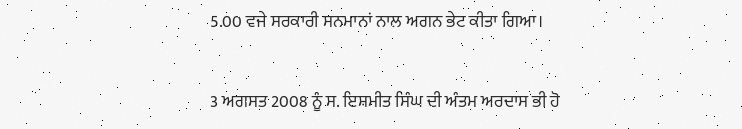5.00 ਵਜੇ ਸਰਕਾਰੀ ਸਨਮਾਨਾਂ ਨਾਲ ਅਗਨ ਭੇਟ ਕੀਤਾ ਗਿਆ।

3 ਅਗਸਤ 2008 ਨੂੰ ਸ. ਇਸ਼ਮੀਤ ਸਿੰਘ ਦੀ ਅੰਤਮ ਅਰਦਾਸ ਭੀ ਹੋ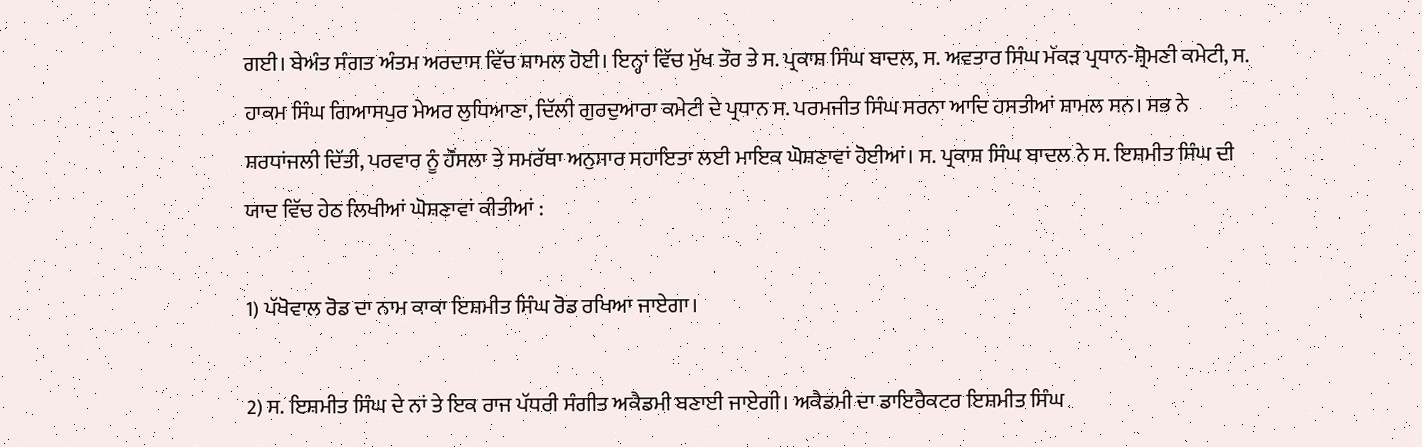ਗਈ। ਬੇਅੰਤ ਸੰਗਤ ਅੰਤਮ ਅਰਦਾਸ ਵਿੱਚ ਸ਼ਾਮਲ ਹੋਈ। ਇਨ੍ਹਾਂ ਵਿੱਚ ਮੁੱਖ ਤੌਰ ਤੇ ਸ. ਪ੍ਰਕਾਸ਼ ਸਿੰਘ ਬਾਦਲ, ਸ. ਅਵਤਾਰ ਸਿੰਘ ਮੱਕੜ ਪ੍ਰਧਾਨ-ਸ਼੍ਰੋਮਣੀ ਕਮੇਟੀ, ਸ. ਹਾਕਮ ਸਿੰਘ ਗਿਆਸਪੁਰ ਮੇਅਰ ਲੁਧਿਆਣਾ, ਦਿੱਲੀ ਗੁਰਦੁਆਰਾ ਕਮੇਟੀ ਦੇ ਪ੍ਰਧਾਨ ਸ. ਪਰਮਜੀਤ ਸਿੰਘ ਸਰਨਾ ਆਦਿ ਹਸਤੀਆਂ ਸ਼ਾਮਲ ਸਨ। ਸਭ ਨੇ ਸ਼ਰਧਾਂਜਲੀ ਦਿੱਤੀ, ਪਰਵਾਰ ਨੂੰ ਹੌਂਸਲਾ ਤੇ ਸਮਰੱਥਾ ਅਨੁਸਾਰ ਸਹਾਇਤਾ ਲਈ ਮਾਇਕ ਘੋਸ਼ਣਾਵਾਂ ਹੋਈਆਂ। ਸ. ਪ੍ਰਕਾਸ਼ ਸਿੰਘ ਬਾਦਲ ਨੇ ਸ. ਇਸ਼ਮੀਤ ਸਿੰਘ ਦੀ ਯਾਦ ਵਿੱਚ ਹੇਠ ਲਿਖੀਆਂ ਘੋਸ਼ਣਾਵਾਂ ਕੀਤੀਆਂ :

1) ਪੱਖੋਵਾਲ ਰੋਡ ਦਾ ਨਾਮ ਕਾਕਾ ਇਸ਼ਮੀਤ ਸਿੰਘ ਰੋਡ ਰਖਿਆ ਜਾਏਗਾ।

2) ਸ. ਇਸ਼ਮੀਤ ਸਿੰਘ ਦੇ ਨਾਂ ਤੇ ਇਕ ਰਾਜ ਪੱਧਰੀ ਸੰਗੀਤ ਅਕੈਡਮੀ ਬਣਾਈ ਜਾਏਗੀ। ਅਕੈਡਮੀ ਦਾ ਡਾਇਰੈਕਟਰ ਇਸ਼ਮੀਤ ਸਿੰਘ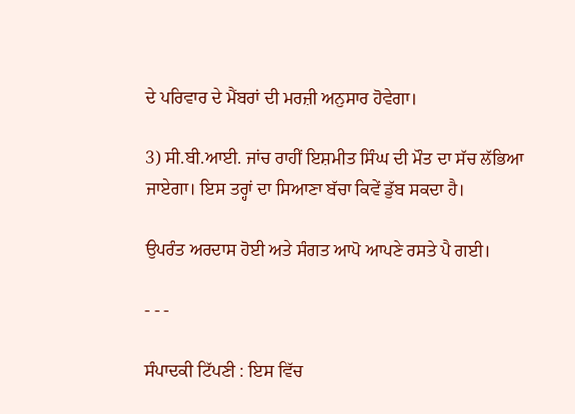ਦੇ ਪਰਿਵਾਰ ਦੇ ਮੈਂਬਰਾਂ ਦੀ ਮਰਜ਼ੀ ਅਨੁਸਾਰ ਹੋਵੇਗਾ।

3) ਸੀ.ਬੀ.ਆਈ. ਜਾਂਚ ਰਾਹੀਂ ਇਸ਼ਮੀਤ ਸਿੰਘ ਦੀ ਮੌਤ ਦਾ ਸੱਚ ਲੱਭਿਆ ਜਾਏਗਾ। ਇਸ ਤਰ੍ਹਾਂ ਦਾ ਸਿਆਣਾ ਬੱਚਾ ਕਿਵੇਂ ਡੁੱਬ ਸਕਦਾ ਹੈ।

ਉਪਰੰਤ ਅਰਦਾਸ ਹੋਈ ਅਤੇ ਸੰਗਤ ਆਪੋ ਆਪਣੇ ਰਸਤੇ ਪੈ ਗਈ।

- - -

ਸੰਪਾਦਕੀ ਟਿੱਪਣੀ : ਇਸ ਵਿੱਚ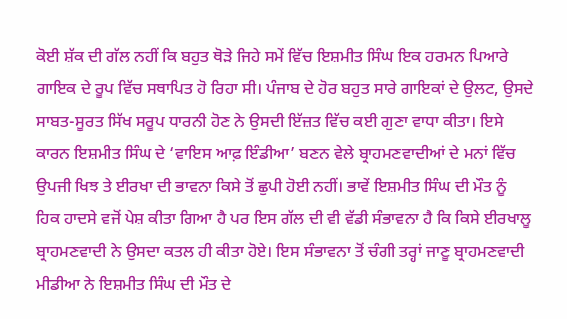ਕੋਈ ਸ਼ੱਕ ਦੀ ਗੱਲ ਨਹੀਂ ਕਿ ਬਹੁਤ ਥੋੜੇ ਜਿਹੇ ਸਮੇਂ ਵਿੱਚ ਇਸ਼ਮੀਤ ਸਿੰਘ ਇਕ ਹਰਮਨ ਪਿਆਰੇ ਗਾਇਕ ਦੇ ਰੂਪ ਵਿੱਚ ਸਥਾਪਿਤ ਹੋ ਰਿਹਾ ਸੀ। ਪੰਜਾਬ ਦੇ ਹੋਰ ਬਹੁਤ ਸਾਰੇ ਗਾਇਕਾਂ ਦੇ ਉਲਟ, ਉਸਦੇ ਸਾਬਤ-ਸੂਰਤ ਸਿੱਖ ਸਰੂਪ ਧਾਰਨੀ ਹੋਣ ਨੇ ਉਸਦੀ ਇੱਜ਼ਤ ਵਿੱਚ ਕਈ ਗੁਣਾ ਵਾਧਾ ਕੀਤਾ। ਇਸੇ ਕਾਰਨ ਇਸ਼ਮੀਤ ਸਿੰਘ ਦੇ ‘ਵਾਇਸ ਆਫ਼ ਇੰਡੀਆ’ ਬਣਨ ਵੇਲੇ ਬ੍ਰਾਹਮਣਵਾਦੀਆਂ ਦੇ ਮਨਾਂ ਵਿੱਚ ਉਪਜੀ ਖਿਝ ਤੇ ਈਰਖਾ ਦੀ ਭਾਵਨਾ ਕਿਸੇ ਤੋਂ ਛੁਪੀ ਹੋਈ ਨਹੀਂ। ਭਾਵੇਂ ਇਸ਼ਮੀਤ ਸਿੰਘ ਦੀ ਮੌਤ ਨੂੰ ਹਿਕ ਹਾਦਸੇ ਵਜੋਂ ਪੇਸ਼ ਕੀਤਾ ਗਿਆ ਹੈ ਪਰ ਇਸ ਗੱਲ ਦੀ ਵੀ ਵੱਡੀ ਸੰਭਾਵਨਾ ਹੈ ਕਿ ਕਿਸੇ ਈਰਖਾਲੂ ਬ੍ਰਾਹਮਣਵਾਦੀ ਨੇ ਉਸਦਾ ਕਤਲ ਹੀ ਕੀਤਾ ਹੋਏ। ਇਸ ਸੰਭਾਵਨਾ ਤੋਂ ਚੰਗੀ ਤਰ੍ਹਾਂ ਜਾਣੂ ਬ੍ਰਾਹਮਣਵਾਦੀ ਮੀਡੀਆ ਨੇ ਇਸ਼ਮੀਤ ਸਿੰਘ ਦੀ ਮੌਤ ਦੇ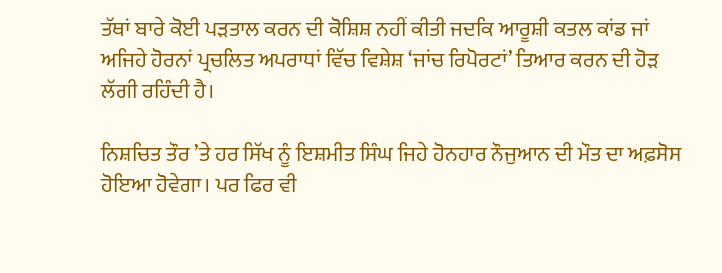ਤੱਥਾਂ ਬਾਰੇ ਕੋਈ ਪੜਤਾਲ ਕਰਨ ਦੀ ਕੋਸ਼ਿਸ਼ ਨਹੀਂ ਕੀਤੀ ਜਦਕਿ ਆਰੂਸ਼ੀ ਕਤਲ ਕਾਂਡ ਜਾਂ ਅਜਿਹੇ ਹੋਰਨਾਂ ਪ੍ਰਚਲਿਤ ਅਪਰਾਧਾਂ ਵਿੱਚ ਵਿਸ਼ੇਸ਼ ‘ਜਾਂਚ ਰਿਪੋਰਟਾਂ’ ਤਿਆਰ ਕਰਨ ਦੀ ਹੋੜ ਲੱਗੀ ਰਹਿੰਦੀ ਹੈ।

ਨਿਸ਼ਚਿਤ ਤੌਰ ’ਤੇ ਹਰ ਸਿੱਖ ਨੂੰ ਇਸ਼ਮੀਤ ਸਿੰਘ ਜਿਹੇ ਹੋਨਹਾਰ ਨੌਜੁਆਨ ਦੀ ਮੌਤ ਦਾ ਅਫ਼ਸੋਸ ਹੋਇਆ ਹੋਵੇਗਾ। ਪਰ ਫਿਰ ਵੀ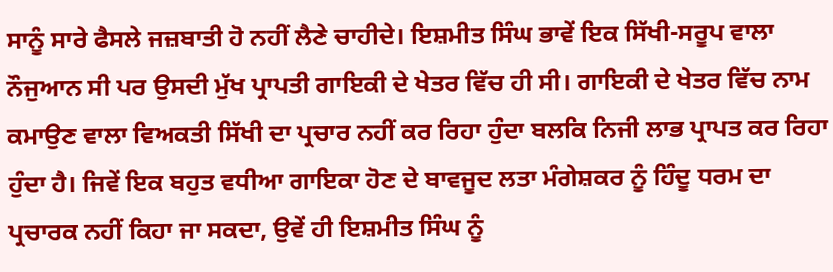ਸਾਨੂੰ ਸਾਰੇ ਫੈਸਲੇ ਜਜ਼ਬਾਤੀ ਹੋ ਨਹੀਂ ਲੈਣੇ ਚਾਹੀਦੇ। ਇਸ਼ਮੀਤ ਸਿੰਘ ਭਾਵੇਂ ਇਕ ਸਿੱਖੀ-ਸਰੂਪ ਵਾਲਾ ਨੌਜੁਆਨ ਸੀ ਪਰ ਉਸਦੀ ਮੁੱਖ ਪ੍ਰਾਪਤੀ ਗਾਇਕੀ ਦੇ ਖੇਤਰ ਵਿੱਚ ਹੀ ਸੀ। ਗਾਇਕੀ ਦੇ ਖੇਤਰ ਵਿੱਚ ਨਾਮ ਕਮਾਉਣ ਵਾਲਾ ਵਿਅਕਤੀ ਸਿੱਖੀ ਦਾ ਪ੍ਰਚਾਰ ਨਹੀਂ ਕਰ ਰਿਹਾ ਹੁੰਦਾ ਬਲਕਿ ਨਿਜੀ ਲਾਭ ਪ੍ਰਾਪਤ ਕਰ ਰਿਹਾ ਹੁੰਦਾ ਹੈ। ਜਿਵੇਂ ਇਕ ਬਹੁਤ ਵਧੀਆ ਗਾਇਕਾ ਹੋਣ ਦੇ ਬਾਵਜੂਦ ਲਤਾ ਮੰਗੇਸ਼ਕਰ ਨੂੰ ਹਿੰਦੂ ਧਰਮ ਦਾ ਪ੍ਰਚਾਰਕ ਨਹੀਂ ਕਿਹਾ ਜਾ ਸਕਦਾ, ਉਵੇਂ ਹੀ ਇਸ਼ਮੀਤ ਸਿੰਘ ਨੂੰ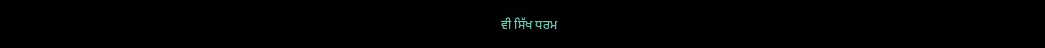ਵੀ ਸਿੱਖ ਧਰਮ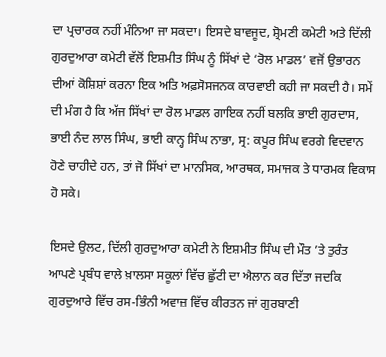ਦਾ ਪ੍ਰਚਾਰਕ ਨਹੀਂ ਮੰਨਿਆ ਜਾ ਸਕਦਾ। ਇਸਦੇ ਬਾਵਜੂਦ, ਸ਼੍ਰੋਮਣੀ ਕਮੇਟੀ ਅਤੇ ਦਿੱਲੀ ਗੁਰਦੁਆਰਾ ਕਮੇਟੀ ਵੱਲੋਂ ਇਸ਼ਮੀਤ ਸਿੰਘ ਨੂੰ ਸਿੱਖਾਂ ਦੇ ‘ਰੋਲ ਮਾਡਲ’ ਵਜੋਂ ਉਭਾਰਨ ਦੀਆਂ ਕੋਸ਼ਿਸ਼ਾਂ ਕਰਨਾ ਇਕ ਅਤਿ ਅਫ਼ਸੋਸਜਨਕ ਕਾਰਵਾਈ ਕਹੀ ਜਾ ਸਕਦੀ ਹੈ। ਸਮੇਂ ਦੀ ਮੰਗ ਹੈ ਕਿ ਅੱਜ ਸਿੱਖਾਂ ਦਾ ਰੋਲ ਮਾਡਲ ਗਾਇਕ ਨਹੀਂ ਬਲਕਿ ਭਾਈ ਗੁਰਦਾਸ, ਭਾਈ ਨੰਦ ਲਾਲ ਸਿੰਘ, ਭਾਈ ਕਾਨ੍ਹ ਸਿੰਘ ਨਾਭਾ, ਸ੍ਰ: ਕਪੂਰ ਸਿੰਘ ਵਰਗੇ ਵਿਦਵਾਨ ਹੋਣੇ ਚਾਹੀਦੇ ਹਨ, ਤਾਂ ਜੋ ਸਿੱਖਾਂ ਦਾ ਮਾਨਸਿਕ, ਆਰਥਕ, ਸਮਾਜਕ ਤੇ ਧਾਰਮਕ ਵਿਕਾਸ ਹੋ ਸਕੇ।

ਇਸਦੇ ਉਲਟ, ਦਿੱਲੀ ਗੁਰਦੁਆਰਾ ਕਮੇਟੀ ਨੇ ਇਸ਼ਮੀਤ ਸਿੰਘ ਦੀ ਮੌਤ ’ਤੇ ਤੁਰੰਤ ਆਪਣੇ ਪ੍ਰਬੰਧ ਵਾਲੇ ਖ਼ਾਲਸਾ ਸਕੂਲਾਂ ਵਿੱਚ ਛੁੱਟੀ ਦਾ ਐਲਾਨ ਕਰ ਦਿੱਤਾ ਜਦਕਿ ਗੁਰਦੁਆਰੇ ਵਿੱਚ ਰਸ-ਭਿੰਨੀ ਅਵਾਜ਼ ਵਿੱਚ ਕੀਰਤਨ ਜਾਂ ਗੁਰਬਾਣੀ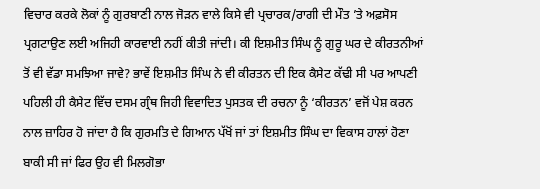ਵਿਚਾਰ ਕਰਕੇ ਲੋਕਾਂ ਨੂੰ ਗੁਰਬਾਣੀ ਨਾਲ ਜੋੜਨ ਵਾਲੇ ਕਿਸੇ ਵੀ ਪ੍ਰਚਾਰਕ/ਰਾਗੀ ਦੀ ਮੌਤ ’ਤੇ ਅਫ਼ਸੋਸ ਪ੍ਰਗਟਾਉਣ ਲਈ ਅਜਿਹੀ ਕਾਰਵਾਈ ਨਹੀਂ ਕੀਤੀ ਜਾਂਦੀ। ਕੀ ਇਸ਼ਮੀਤ ਸਿੰਘ ਨੂੰ ਗੁਰੂ ਘਰ ਦੇ ਕੀਰਤਨੀਆਂ ਤੋਂ ਵੀ ਵੱਡਾ ਸਮਝਿਆ ਜਾਵੇ? ਭਾਵੇਂ ਇਸ਼ਮੀਤ ਸਿੰਘ ਨੇ ਵੀ ਕੀਰਤਨ ਦੀ ਇਕ ਕੈਸੇਟ ਕੱਢੀ ਸੀ ਪਰ ਆਪਣੀ ਪਹਿਲੀ ਹੀ ਕੈਸੇਟ ਵਿੱਚ ਦਸਮ ਗ੍ਰੰਥ ਜਿਹੀ ਵਿਵਾਦਿਤ ਪੁਸਤਕ ਦੀ ਰਚਨਾ ਨੂੰ ‘ਕੀਰਤਨ’ ਵਜੋਂ ਪੇਸ਼ ਕਰਨ ਨਾਲ ਜ਼ਾਹਿਰ ਹੋ ਜਾਂਦਾ ਹੈ ਕਿ ਗੁਰਮਤਿ ਦੇ ਗਿਆਨ ਪੱਖੋਂ ਜਾਂ ਤਾਂ ਇਸ਼ਮੀਤ ਸਿੰਘ ਦਾ ਵਿਕਾਸ ਹਾਲਾਂ ਹੋਣਾ ਬਾਕੀ ਸੀ ਜਾਂ ਫਿਰ ਉਹ ਵੀ ਮਿਲਗੋਭਾ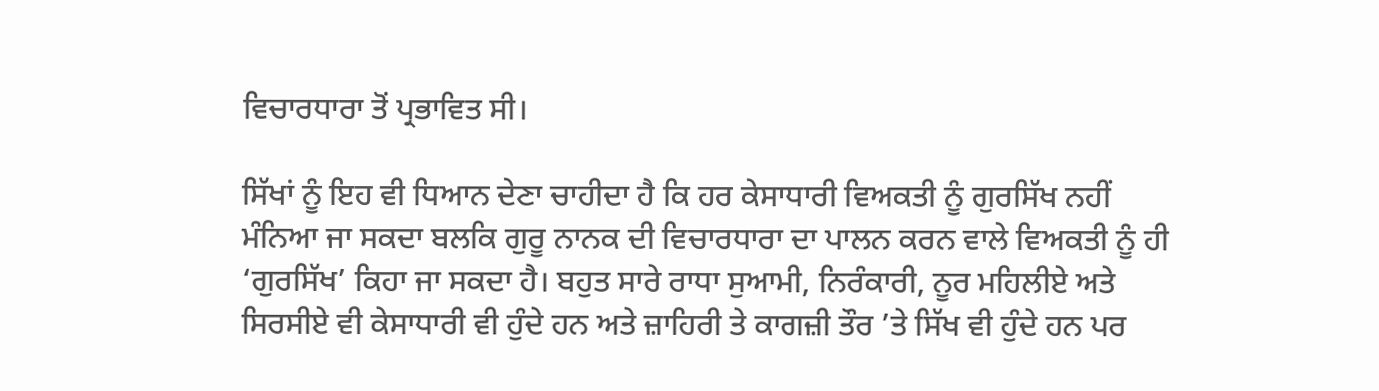ਵਿਚਾਰਧਾਰਾ ਤੋਂ ਪ੍ਰਭਾਵਿਤ ਸੀ।

ਸਿੱਖਾਂ ਨੂੰ ਇਹ ਵੀ ਧਿਆਨ ਦੇਣਾ ਚਾਹੀਦਾ ਹੈ ਕਿ ਹਰ ਕੇਸਾਧਾਰੀ ਵਿਅਕਤੀ ਨੂੰ ਗੁਰਸਿੱਖ ਨਹੀਂ ਮੰਨਿਆ ਜਾ ਸਕਦਾ ਬਲਕਿ ਗੁਰੂ ਨਾਨਕ ਦੀ ਵਿਚਾਰਧਾਰਾ ਦਾ ਪਾਲਨ ਕਰਨ ਵਾਲੇ ਵਿਅਕਤੀ ਨੂੰ ਹੀ ‘ਗੁਰਸਿੱਖ’ ਕਿਹਾ ਜਾ ਸਕਦਾ ਹੈ। ਬਹੁਤ ਸਾਰੇ ਰਾਧਾ ਸੁਆਮੀ, ਨਿਰੰਕਾਰੀ, ਨੂਰ ਮਹਿਲੀਏ ਅਤੇ ਸਿਰਸੀਏ ਵੀ ਕੇਸਾਧਾਰੀ ਵੀ ਹੁੰਦੇ ਹਨ ਅਤੇ ਜ਼ਾਹਿਰੀ ਤੇ ਕਾਗਜ਼ੀ ਤੌਰ ’ਤੇ ਸਿੱਖ ਵੀ ਹੁੰਦੇ ਹਨ ਪਰ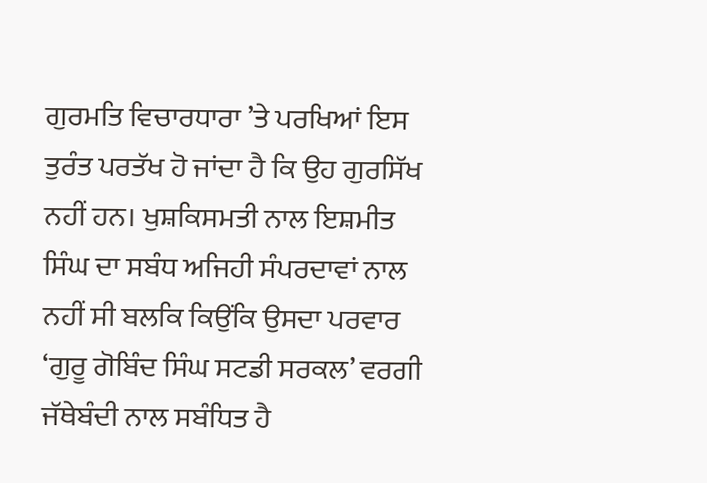ਗੁਰਮਤਿ ਵਿਚਾਰਧਾਰਾ ’ਤੇ ਪਰਖਿਆਂ ਇਸ ਤੁਰੰਤ ਪਰਤੱਖ ਹੋ ਜਾਂਦਾ ਹੈ ਕਿ ਉਹ ਗੁਰਸਿੱਖ ਨਹੀਂ ਹਨ। ਖੁਸ਼ਕਿਸਮਤੀ ਨਾਲ ਇਸ਼ਮੀਤ ਸਿੰਘ ਦਾ ਸਬੰਧ ਅਜਿਹੀ ਸੰਪਰਦਾਵਾਂ ਨਾਲ ਨਹੀਂ ਸੀ ਬਲਕਿ ਕਿਉਂਕਿ ਉਸਦਾ ਪਰਵਾਰ ‘ਗੁਰੂ ਗੋਬਿੰਦ ਸਿੰਘ ਸਟਡੀ ਸਰਕਲ’ ਵਰਗੀ ਜੱਥੇਬੰਦੀ ਨਾਲ ਸਬੰਧਿਤ ਹੈ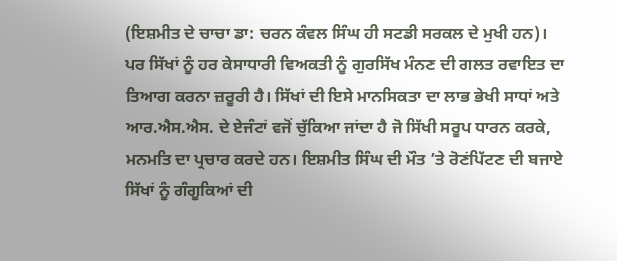(ਇਸ਼ਮੀਤ ਦੇ ਚਾਚਾ ਡਾ: ਚਰਨ ਕੰਵਲ ਸਿੰਘ ਹੀ ਸਟਡੀ ਸਰਕਲ ਦੇ ਮੁਖੀ ਹਨ)। ਪਰ ਸਿੱਖਾਂ ਨੂੰ ਹਰ ਕੇਸਾਧਾਰੀ ਵਿਅਕਤੀ ਨੂੰ ਗੁਰਸਿੱਖ ਮੰਨਣ ਦੀ ਗਲਤ ਰਵਾਇਤ ਦਾ ਤਿਆਗ ਕਰਨਾ ਜ਼ਰੂਰੀ ਹੈ। ਸਿੱਖਾਂ ਦੀ ਇਸੇ ਮਾਨਸਿਕਤਾ ਦਾ ਲਾਭ ਭੇਖੀ ਸਾਧਾਂ ਅਤੇ ਆਰ.ਐਸ.ਐਸ. ਦੇ ਏਜੰਟਾਂ ਵਜੋਂ ਚੁੱਕਿਆ ਜਾਂਦਾ ਹੈ ਜੋ ਸਿੱਖੀ ਸਰੂਪ ਧਾਰਨ ਕਰਕੇ, ਮਨਮਤਿ ਦਾ ਪ੍ਰਚਾਰ ਕਰਦੇ ਹਨ। ਇਸ਼ਮੀਤ ਸਿੰਘ ਦੀ ਮੌਤ ’ਤੇ ਰੋਣਂਪਿੱਟਣ ਦੀ ਬਜਾਏ ਸਿੱਖਾਂ ਨੂੰ ਗੰਗੂਕਿਆਂ ਦੀ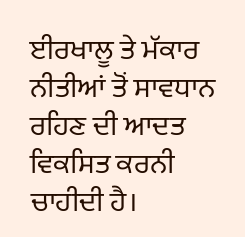ਈਰਖਾਲੂ ਤੇ ਮੱਕਾਰ ਨੀਤੀਆਂ ਤੋਂ ਸਾਵਧਾਨ ਰਹਿਣ ਦੀ ਆਦਤ ਵਿਕਸਿਤ ਕਰਨੀ ਚਾਹੀਦੀ ਹੈ।